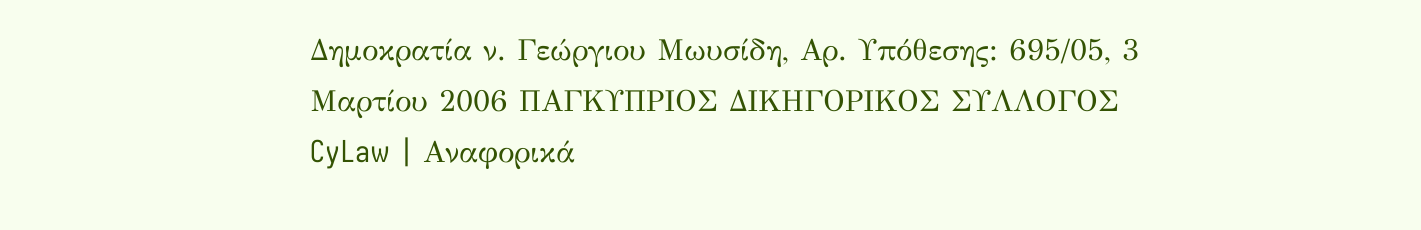Δημοκρατία ν. Γεώργιου Μωυσίδη, Αρ. Υπόθεσης: 695/05, 3 Μαρτίου 2006 ΠΑΓΚΥΠΡΙΟΣ ΔΙΚΗΓΟΡΙΚΟΣ ΣΥΛΛΟΓΟΣ CyLaw | Αναφορικά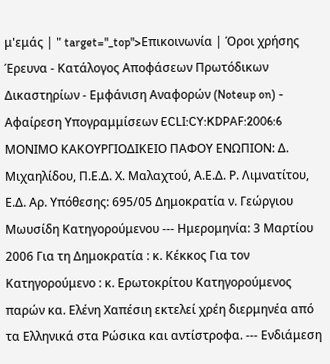μ'εμάς | " target="_top">Επικοινωνία | Όροι χρήσης Έρευνα - Κατάλογος Αποφάσεων Πρωτόδικων Δικαστηρίων - Εμφάνιση Αναφορών (Noteup on) - Αφαίρεση Υπογραμμίσεων ECLI:CY:KDPAF:2006:6 ΜΟΝΙΜΟ ΚΑΚΟΥΡΓΙΟΔΙΚΕΙΟ ΠΑΦΟΥ ΕΝΩΠΙΟΝ: Δ. Μιχαηλίδου, Π.Ε.Δ. Χ. Μαλαχτού, Α.Ε.Δ. Ρ. Λιμνατίτου, Ε.Δ. Αρ. Υπόθεσης: 695/05 Δημοκρατία ν. Γεώργιου Μωυσίδη Κατηγορούμενου --- Ημερομηνία: 3 Μαρτίου 2006 Για τη Δημοκρατία : κ. Κέκκος Για τον Κατηγορούμενο : κ. Ερωτοκρίτου Κατηγορούμενος παρών κα. Ελένη Χαπέσιη εκτελεί χρέη διερμηνέα από τα Ελληνικά στα Ρώσικα και αντίστροφα. --- Ενδιάμεση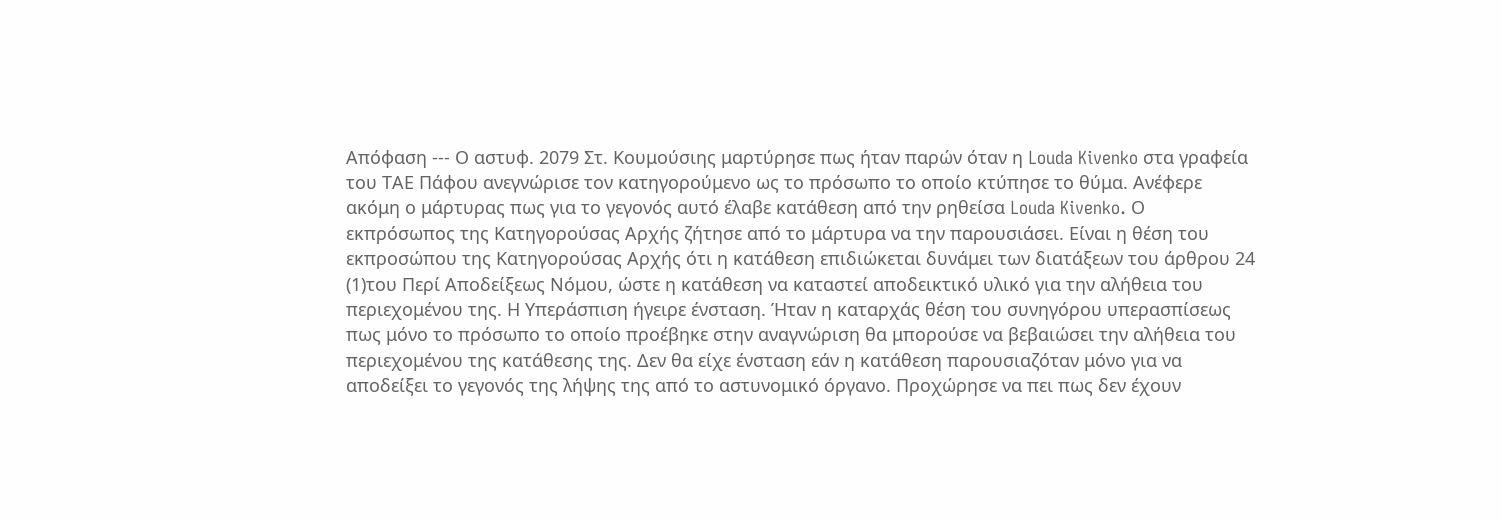Απόφαση --- Ο αστυφ. 2079 Στ. Κουμούσιης μαρτύρησε πως ήταν παρών όταν η Louda Kivenko στα γραφεία του ΤΑΕ Πάφου ανεγνώρισε τον κατηγορούμενο ως το πρόσωπο το οποίο κτύπησε το θύμα. Ανέφερε ακόμη ο μάρτυρας πως για το γεγονός αυτό έλαβε κατάθεση από την ρηθείσα Louda Kivenko. Ο εκπρόσωπος της Κατηγορούσας Αρχής ζήτησε από το μάρτυρα να την παρουσιάσει. Είναι η θέση του εκπροσώπου της Κατηγορούσας Αρχής ότι η κατάθεση επιδιώκεται δυνάμει των διατάξεων του άρθρου 24
(1)του Περί Αποδείξεως Νόμου, ώστε η κατάθεση να καταστεί αποδεικτικό υλικό για την αλήθεια του περιεχομένου της. Η Υπεράσπιση ήγειρε ένσταση. Ήταν η καταρχάς θέση του συνηγόρου υπερασπίσεως πως μόνο το πρόσωπο το οποίο προέβηκε στην αναγνώριση θα μπορούσε να βεβαιώσει την αλήθεια του περιεχομένου της κατάθεσης της. Δεν θα είχε ένσταση εάν η κατάθεση παρουσιαζόταν μόνο για να αποδείξει το γεγονός της λήψης της από το αστυνομικό όργανο. Προχώρησε να πει πως δεν έχουν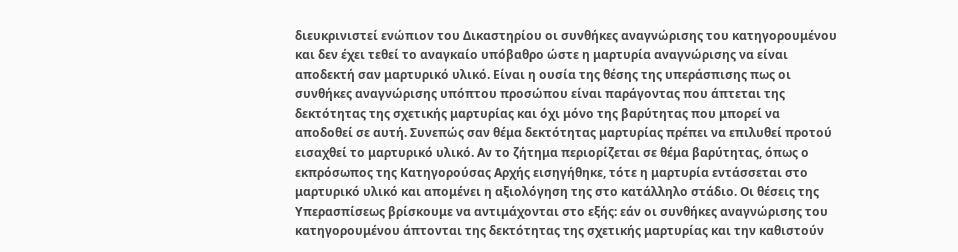διευκρινιστεί ενώπιον του Δικαστηρίου οι συνθήκες αναγνώρισης του κατηγορουμένου και δεν έχει τεθεί το αναγκαίο υπόβαθρο ώστε η μαρτυρία αναγνώρισης να είναι αποδεκτή σαν μαρτυρικό υλικό. Είναι η ουσία της θέσης της υπεράσπισης πως οι συνθήκες αναγνώρισης υπόπτου προσώπου είναι παράγοντας που άπτεται της δεκτότητας της σχετικής μαρτυρίας και όχι μόνο της βαρύτητας που μπορεί να αποδοθεί σε αυτή. Συνεπώς σαν θέμα δεκτότητας μαρτυρίας πρέπει να επιλυθεί προτού εισαχθεί το μαρτυρικό υλικό. Αν το ζήτημα περιορίζεται σε θέμα βαρύτητας, όπως ο εκπρόσωπος της Κατηγορούσας Αρχής εισηγήθηκε, τότε η μαρτυρία εντάσσεται στο μαρτυρικό υλικό και απομένει η αξιολόγηση της στο κατάλληλο στάδιο. Οι θέσεις της Υπερασπίσεως βρίσκουμε να αντιμάχονται στο εξής: εάν οι συνθήκες αναγνώρισης του κατηγορουμένου άπτονται της δεκτότητας της σχετικής μαρτυρίας και την καθιστούν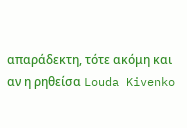απαράδεκτη, τότε ακόμη και αν η ρηθείσα Louda Kivenko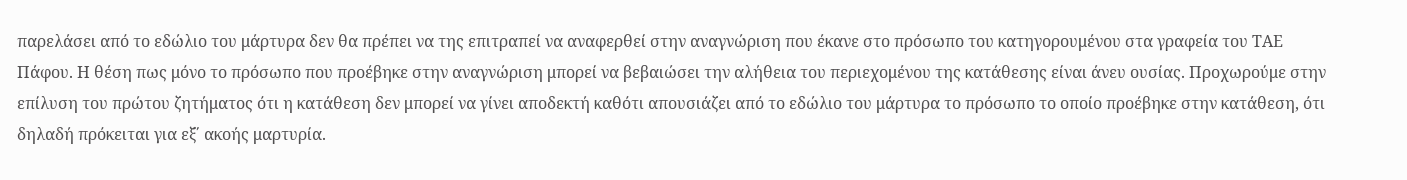παρελάσει από το εδώλιο του μάρτυρα δεν θα πρέπει να της επιτραπεί να αναφερθεί στην αναγνώριση που έκανε στο πρόσωπο του κατηγορουμένου στα γραφεία του ΤΑΕ Πάφου. Η θέση πως μόνο το πρόσωπο που προέβηκε στην αναγνώριση μπορεί να βεβαιώσει την αλήθεια του περιεχομένου της κατάθεσης είναι άνευ ουσίας. Προχωρούμε στην επίλυση του πρώτου ζητήματος ότι η κατάθεση δεν μπορεί να γίνει αποδεκτή καθότι απουσιάζει από το εδώλιο του μάρτυρα το πρόσωπο το οποίο προέβηκε στην κατάθεση, ότι δηλαδή πρόκειται για εξ΄ ακοής μαρτυρία.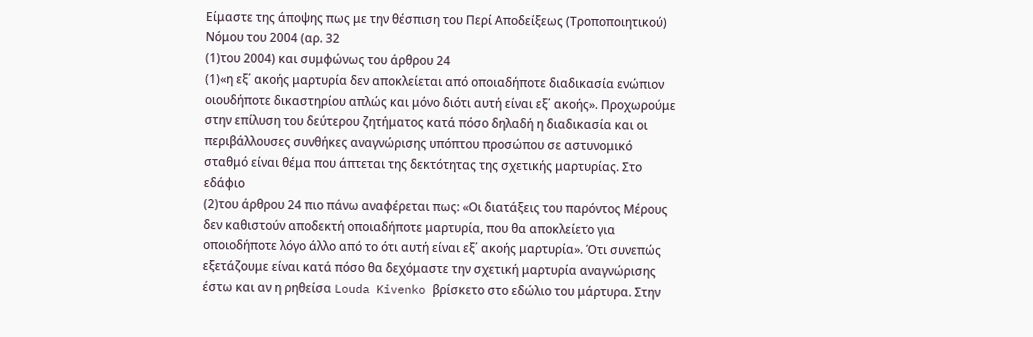Είμαστε της άποψης πως με την θέσπιση του Περί Αποδείξεως (Τροποποιητικού) Νόμου του 2004 (αρ. 32
(1)του 2004) και συμφώνως του άρθρου 24
(1)«η εξ΄ ακοής μαρτυρία δεν αποκλείεται από οποιαδήποτε διαδικασία ενώπιον οιουδήποτε δικαστηρίου απλώς και μόνο διότι αυτή είναι εξ΄ ακοής». Προχωρούμε στην επίλυση του δεύτερου ζητήματος κατά πόσο δηλαδή η διαδικασία και οι περιβάλλουσες συνθήκες αναγνώρισης υπόπτου προσώπου σε αστυνομικό σταθμό είναι θέμα που άπτεται της δεκτότητας της σχετικής μαρτυρίας. Στο εδάφιο
(2)του άρθρου 24 πιο πάνω αναφέρεται πως: «Οι διατάξεις του παρόντος Μέρους δεν καθιστούν αποδεκτή οποιαδήποτε μαρτυρία, που θα αποκλείετο για οποιοδήποτε λόγο άλλο από το ότι αυτή είναι εξ΄ ακοής μαρτυρία». Ότι συνεπώς εξετάζουμε είναι κατά πόσο θα δεχόμαστε την σχετική μαρτυρία αναγνώρισης έστω και αν η ρηθείσα Louda Kivenko βρίσκετο στο εδώλιο του μάρτυρα. Στην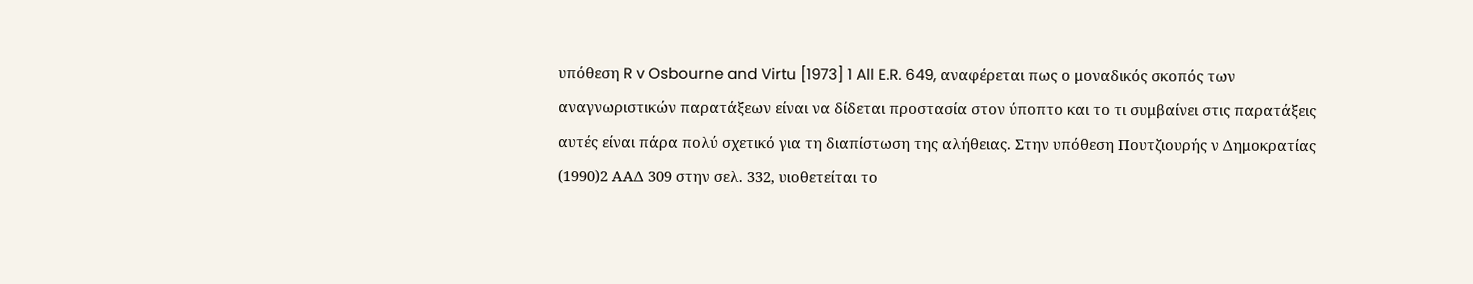υπόθεση R v Osbourne and Virtu [1973] 1 All E.R. 649, αναφέρεται πως ο μοναδικός σκοπός των αναγνωριστικών παρατάξεων είναι να δίδεται προστασία στον ύποπτο και το τι συμβαίνει στις παρατάξεις αυτές είναι πάρα πολύ σχετικό για τη διαπίστωση της αλήθειας. Στην υπόθεση Πουτζιουρής ν Δημοκρατίας
(1990)2 ΑΑΔ 309 στην σελ. 332, υιοθετείται το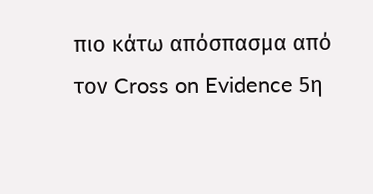πιο κάτω απόσπασμα από τον Cross on Evidence 5η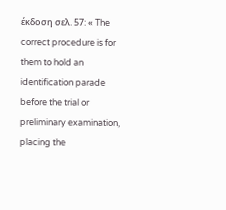έκδοση σελ. 57: « The correct procedure is for them to hold an identification parade before the trial or preliminary examination, placing the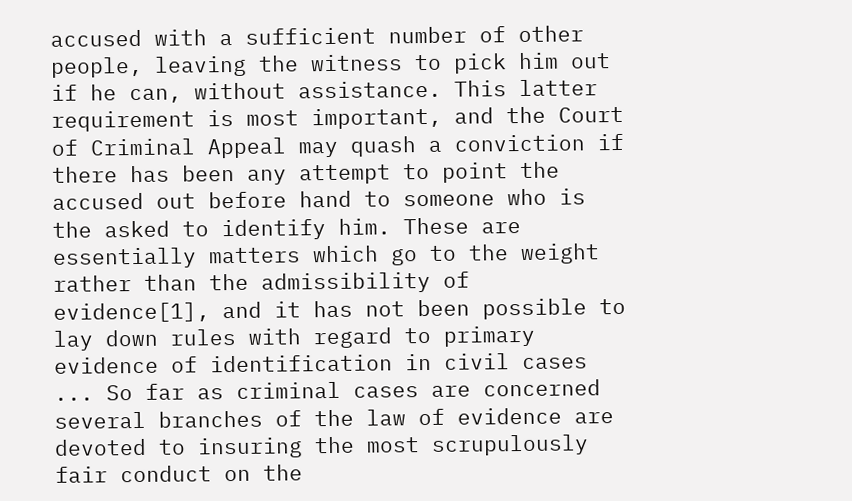accused with a sufficient number of other people, leaving the witness to pick him out if he can, without assistance. This latter requirement is most important, and the Court of Criminal Appeal may quash a conviction if there has been any attempt to point the accused out before hand to someone who is the asked to identify him. These are essentially matters which go to the weight rather than the admissibility of evidence[1], and it has not been possible to lay down rules with regard to primary evidence of identification in civil cases ... So far as criminal cases are concerned several branches of the law of evidence are devoted to insuring the most scrupulously fair conduct on the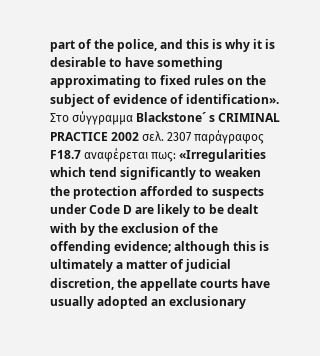part of the police, and this is why it is desirable to have something approximating to fixed rules on the subject of evidence of identification». Στο σύγγραμμα Blackstone´ s CRIMINAL PRACTICE 2002 σελ. 2307 παράγραφος F18.7 αναφέρεται πως: «Irregularities which tend significantly to weaken the protection afforded to suspects under Code D are likely to be dealt with by the exclusion of the offending evidence; although this is ultimately a matter of judicial discretion, the appellate courts have usually adopted an exclusionary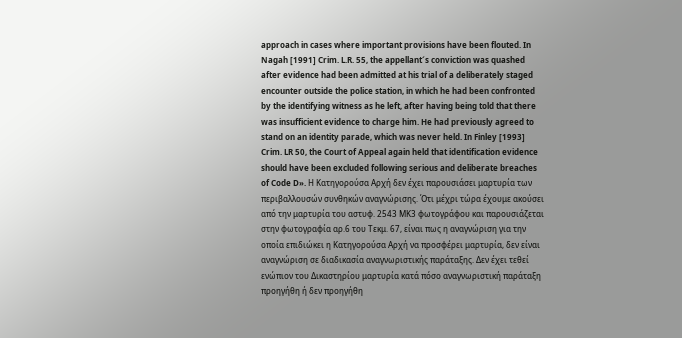approach in cases where important provisions have been flouted. In Nagah [1991] Crim. L.R. 55, the appellant´s conviction was quashed after evidence had been admitted at his trial of a deliberately staged encounter outside the police station, in which he had been confronted by the identifying witness as he left, after having being told that there was insufficient evidence to charge him. He had previously agreed to stand on an identity parade, which was never held. In Finley [1993] Crim. LR 50, the Court of Appeal again held that identification evidence should have been excluded following serious and deliberate breaches of Code D». Η Κατηγορούσα Αρχή δεν έχει παρουσιάσει μαρτυρία των περιβαλλουσών συνθηκών αναγνώρισης. Ότι μέχρι τώρα έχουμε ακούσει από την μαρτυρία του αστυφ. 2543 ΜΚ3 φωτογράφου και παρουσιάζεται στην φωτογραφία αρ.6 του Τεκμ. 67, είναι πως η αναγνώριση για την οποία επιδιώκει η Κατηγορούσα Αρχή να προσφέρει μαρτυρία, δεν είναι αναγνώριση σε διαδικασία αναγνωριστικής παράταξης. Δεν έχει τεθεί ενώπιον του Δικαστηρίου μαρτυρία κατά πόσο αναγνωριστική παράταξη προηγήθη ή δεν προηγήθη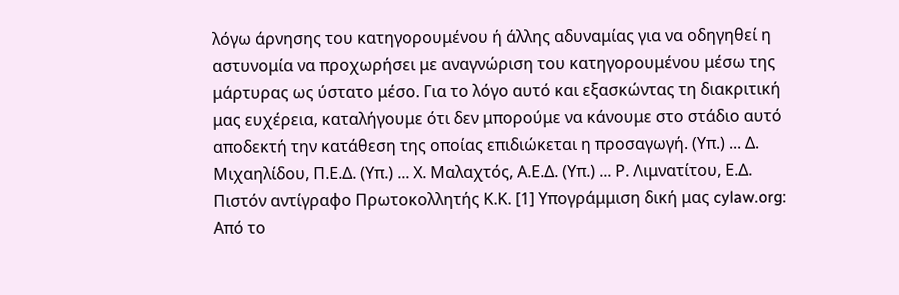λόγω άρνησης του κατηγορουμένου ή άλλης αδυναμίας για να οδηγηθεί η αστυνομία να προχωρήσει με αναγνώριση του κατηγορουμένου μέσω της μάρτυρας ως ύστατο μέσο. Για το λόγο αυτό και εξασκώντας τη διακριτική μας ευχέρεια, καταλήγουμε ότι δεν μπορούμε να κάνουμε στο στάδιο αυτό αποδεκτή την κατάθεση της οποίας επιδιώκεται η προσαγωγή. (Υπ.) ... Δ. Μιχαηλίδου, Π.Ε.Δ. (Υπ.) ... Χ. Μαλαχτός, Α.Ε.Δ. (Υπ.) ... Ρ. Λιμνατίτου, Ε.Δ. Πιστόν αντίγραφο Πρωτοκολλητής Κ.Κ. [1] Υπογράμμιση δική μας cylaw.org: Από το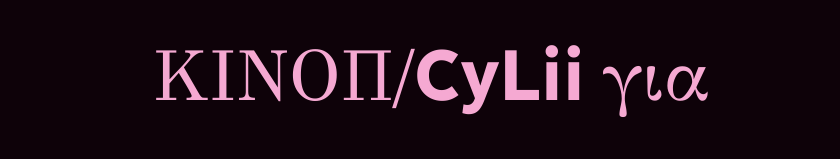ΚΙΝOΠ/CyLii για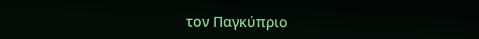τον Παγκύπριο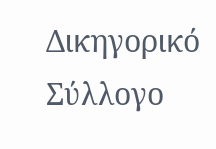Δικηγορικό Σύλλογο